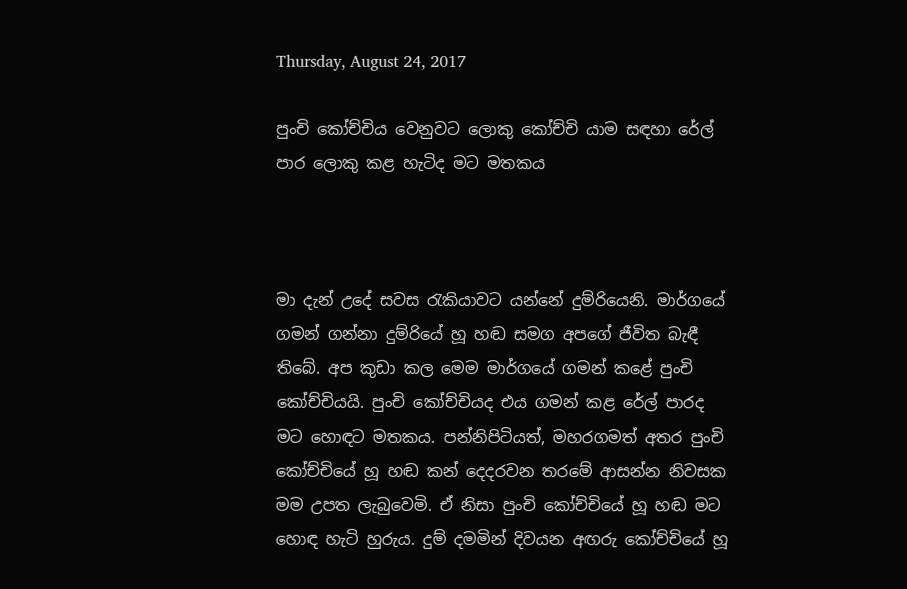Thursday, August 24, 2017

පුංචි කෝච්චිය වෙනුවට ලොකු කෝච්චි යාම සඳහා රේල් පාර ලොකු කළ හැටිද මට මතකය



මා දැන් උදේ සවස රැකියාවට යන්නේ දුම්රියෙනි. මාර්ගයේ ගමන් ගන්නා දුම්රියේ හූ හඬ සමග අපගේ ජීවිත බැඳී තිබේ. අප කුඩා කල මෙම මාර්ගයේ ගමන් කළේ පුංචි කෝච්චියයි. පුංචි කෝච්චියද එය ගමන් කළ රේල් පාරද මට හොඳට මතකය. පන්නිපිටියත්, මහරගමත් අතර පුංචි කෝච්චියේ හූ හඬ කන් දෙදරවන තරමේ ආසන්න නිවසක මම උපත ලැබුවෙමි. ඒ නිසා පුංචි කෝච්චියේ හූ හඬ මට හොඳ හැටි හුරුය. දුම් දමමින් දිවයන අඟරු කෝච්චියේ හූ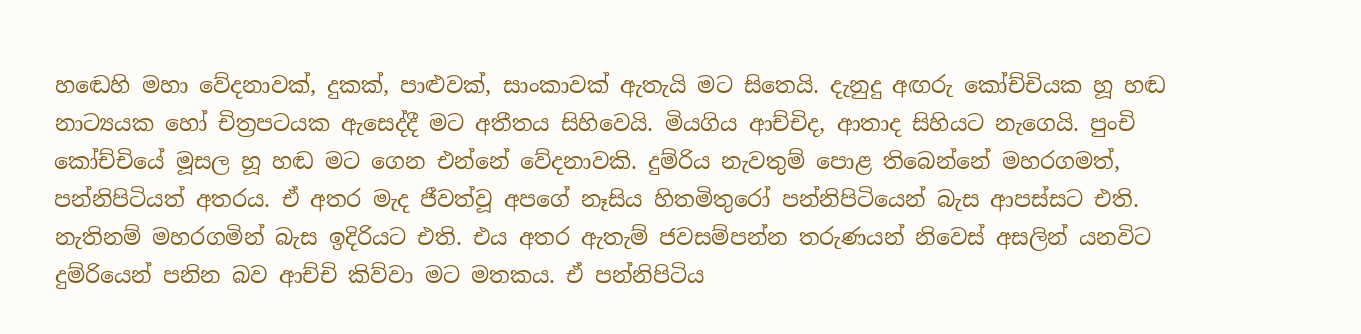හඬෙහි මහා වේදනාවක්, දුකක්, පාළුවක්, සාංකාවක් ඇතැයි මට සිතෙයි. දැනුදු අඟරු කෝච්චියක හූ හඬ නාට්‍යයක හෝ චිත්‍රපටයක ඇසෙද්දී මට අතීතය සිහිවෙයි. මියගිය ආච්චිද, ආතාද සිහියට නැගෙයි. පුංචි කෝච්චියේ මූසල හූ හඬ මට ගෙන එන්නේ වේදනාවකි. දුම්රිය නැවතුම් පොළ තිබෙන්නේ මහරගමත්, පන්නිපිටියත් අතරය. ඒ අතර මැද ජීවත්වූ අපගේ නෑසිය හිතමිතුරෝ පන්නිපිටියෙන් බැස ආපස්සට එති. නැතිනම් මහරගමින් බැස ඉදිරියට එති. එය අතර ඇතැම් ජවසම්පන්න තරුණයන් නිවෙස් අසලින් යනවිට දුම්රියෙන් පනින බව ආච්චි කිව්වා මට මතකය. ඒ පන්නිපිටිය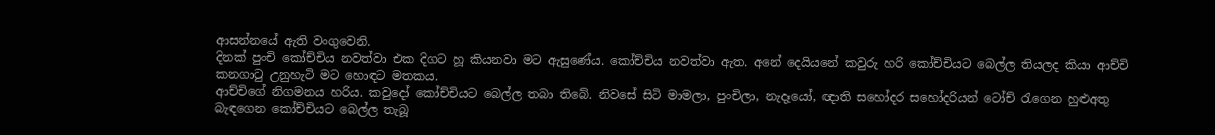ආසන්නයේ ඇති වංගුවෙනි.
දිනක් පුංචි කෝච්චිය නවත්වා එක දිගට හූ කියනවා මට ඇසුණේය. කෝච්චිය නවත්වා ඇත. අනේ දෙයියනේ කවුරු හරි කෝච්චියට බෙල්ල තියලද කියා ආච්චි කනගාටු උනුහැටි මට හොඳට මතකය.
ආච්චිගේ නිගමනය හරිය. කවුදෝ කෝච්චියට බෙල්ල තබා තිබේ. නිවසේ සිටි මාමලා, පුංචිලා, නැදෑයෝ, ඥාති සහෝදර සහෝදරියන් ටෝච් රැගෙන හුළුඅතු බැඳගෙන කෝච්චියට බෙල්ල තැබූ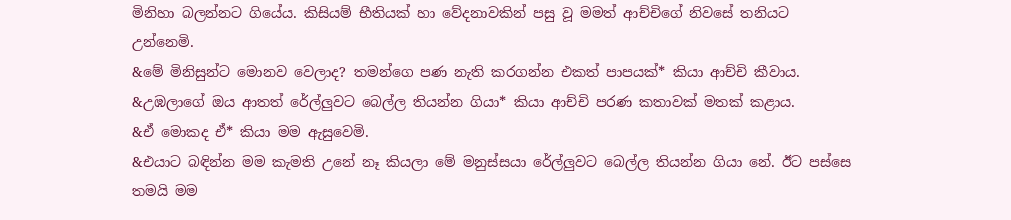මිනිහා බලන්නට ගියේය. කිසියම් භීතියක් හා වේදනාවකින් පසු වූ මමත් ආච්චිගේ නිවසේ තනියට උන්නෙමි.
&මේ මිනිසුන්ට මොනව වෙලාද? තමන්ගෙ පණ නැති කරගන්න එකත් පාපයක්* කියා ආච්චි කීවාය. &උඹලාගේ ඔය ආතත් රේල්ලුවට බෙල්ල තියන්න ගියා* කියා ආච්චි පරණ කතාවක් මතක් කළාය.
&ඒ මොකද ඒ* කියා මම ඇසුවෙමි.
&එයාට බඳින්න මම කැමති උනේ නෑ කියලා මේ මනුස්සයා රේල්ලුවට බෙල්ල තියන්න ගියා නේ. ඊට පස්සෙ තමයි මම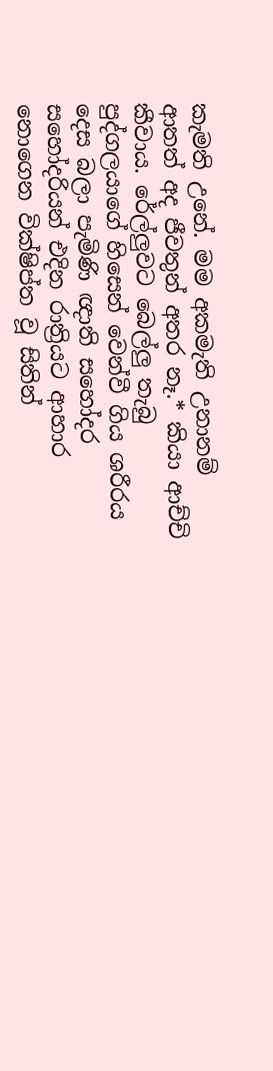කැමති උනේ. මම අකමැති උනානම් ආතත් අද ජීවතුන් අතර නෑ.* කියා ආච්චි කීවාය. රේල්ලුවට බෙල්ලු තැබු පුද්ගලයාගේ හිසෙන් වෙන්වී ගිය ශරීරය දෙස බලා පැමිණි ඥාති සහෝදර සහෝදරියන් එදින රාත්‍රියට ආහාර නොගෙන වික්ෂිප්ත වූ සිතින්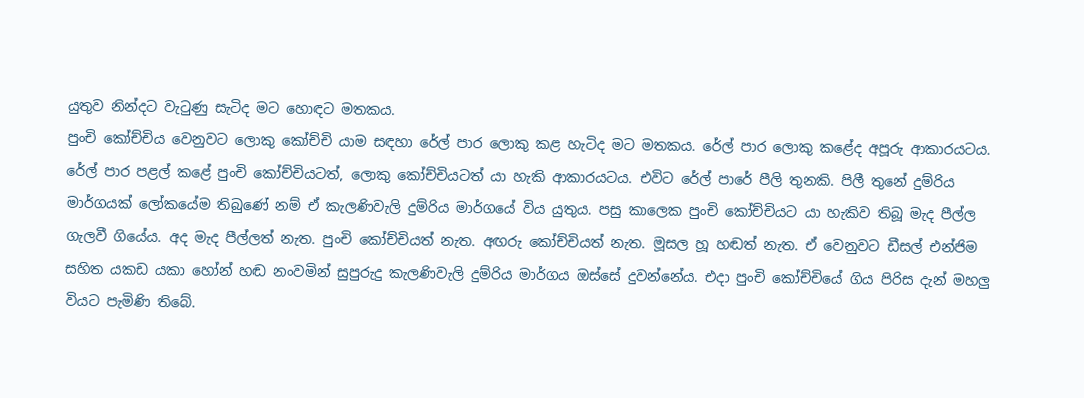යුතුව නින්දට වැටුණු සැටිද මට හොඳට මතකය.
පුංචි කෝච්චිය වෙනුවට ලොකු කෝච්චි යාම සඳහා රේල් පාර ලොකු කළ හැටිද මට මතකය. රේල් පාර ලොකු කළේද අපූරු ආකාරයටය. රේල් පාර පළල් කළේ පුංචි කෝච්චියටත්, ලොකු කෝච්චියටත් යා හැකි ආකාරයටය. එවිට රේල් පාරේ පීලි තුනකි. පිලී තුනේ දුම්රිය මාර්ගයක් ලෝකයේම තිබුණේ නම් ඒ කැලණිවැලි දුම්රිය මාර්ගයේ විය යුතුය. පසු කාලෙක පුංචි කෝච්චියට යා හැකිව තිබූ මැද පීල්ල ගැලවී ගියේය. අද මැද පීල්ලත් නැත. පුංචි කෝච්චියත් නැත. අඟරු කෝච්චියත් නැත. මූසල හූ හඬත් නැත. ඒ වෙනුවට ඩීසල් එන්ජිම සහිත යකඩ යකා හෝන් හඬ නංවමින් සුපුරුදු කැලණිවැලි දුම්රිය මාර්ගය ඔස්සේ දුවන්නේය. එදා පුංචි කෝච්චියේ ගිය පිරිස දැන් මහලු වියට පැමිණි තිබේ.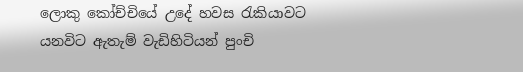ලොකු කෝච්චියේ උදේ හවස රැකියාවට යනවිට ඇතැම් වැඩිහිටියන් පුංචි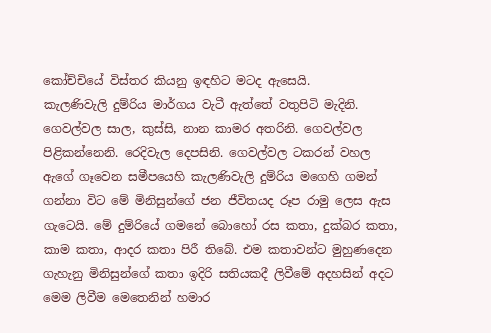කෝච්චියේ විස්තර කියනු ඉඳහිට මටද ඇසෙයි.
කැලණිවැලි දුම්රිය මාර්ගය වැටී ඇත්තේ වතුපිටි මැදිනි. ගෙවල්වල සාල, කුස්සි, නාන කාමර අතරිනි. ගෙවල්වල පිළිකන්නෙනි. රෙදිවැල දෙපසිනි. ගෙවල්වල ටකරන් වහල ඇගේ ගෑවෙන සමීපයෙහි කැලණිවැලි දුම්රිය මගෙහි ගමන් ගන්නා විට මේ මිනිසුන්ගේ ජන ජීවිතයද රූප රාමු ලෙස ඇස ගැටෙයි. මේ දුම්රියේ ගමනේ බොහෝ රස කතා, දුක්බර කතා, කාම කතා, ආදර කතා පිරී තිබේ. එම කතාවන්ට මුහුණදෙන ගැහැනු මිනිසුන්ගේ කතා ඉදිරි සතියකදී ලිවීමේ අදහසින් අදට මෙම ලිවීම මෙතෙනින් හමාර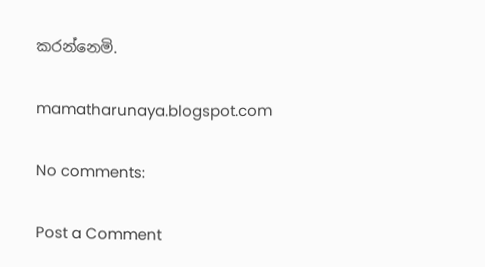කරන්නෙමි.

mamatharunaya.blogspot.com

No comments:

Post a Comment